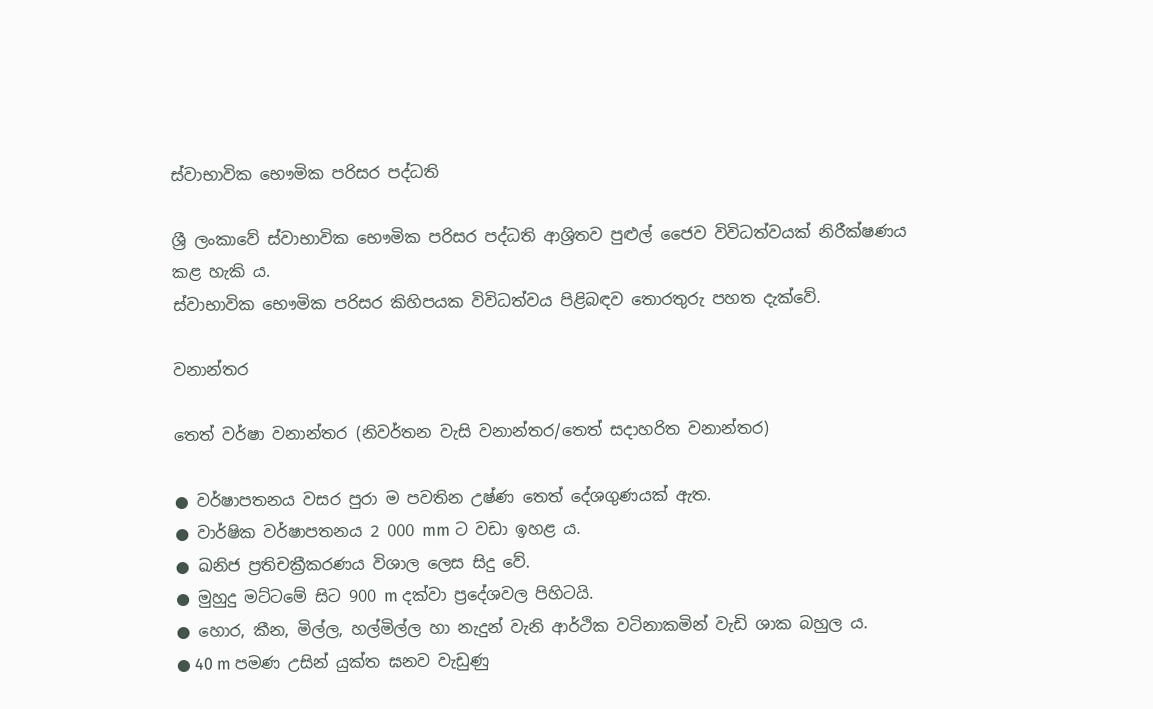ස්වාභාවික භෞමික පරිසර පද්ධති

ශ්‍රී ලංකාවේ ස්වාභාවික භෞමික පරිසර පද්ධති ආශ්‍රිතව පුළුල් ජෛව විවිධත්වයක් නිරීක්ෂණය කළ හැකි ය.
ස්වාභාවික භෞමික පරිසර කිහිපයක විවිධත්වය පිළිබඳව තොරතුරු පහත දැක්වේ.

වනාන්තර

තෙත් වර්ෂා වනාන්තර (නිවර්තන වැසි වනාන්තර/තෙත් සදාහරිත වනාන්තර)

● වර්ෂාපතනය වසර පුරා ම පවතින උෂ්ණ තෙත් දේශගුණයක් ඇත.
● වාර්ෂික වර්ෂාපතනය 2 000 mm ට වඩා ඉහළ ය.
● ඛනිජ ප්‍රතිචක්‍රීකරණය විශාල ලෙස සිදු වේ.
● මුහුදු මට්ටමේ සිට 900 m දක්වා ප්‍රදේශවල පිහිටයි.
● හොර, කීන, මිල්ල, හල්මිල්ල හා නැදුන් වැනි ආර්ථික වටිනාකමින් වැඩි ශාක බහුල ය.
● 40 m පමණ උසින් යුක්ත ඝනව වැඩුණු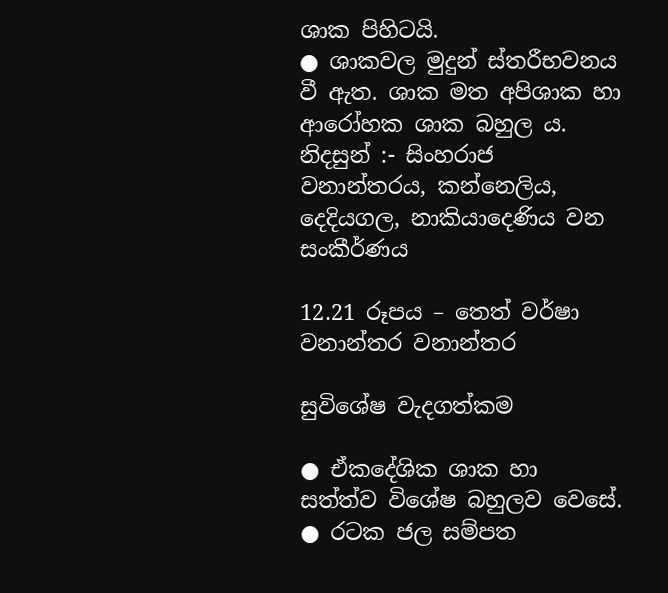ශාක පිහිටයි.
● ශාකවල මුදුන් ස්තරීභවනය වී ඇත. ශාක මත අපිශාක හා ආරෝහක ශාක බහුල ය.
නිදසුන් :- සිංහරාජ වනාන්තරය, කන්නෙලිය, දෙදියගල, නාකියාදෙණිය වන සංකීර්ණය

12.21 රූපය – තෙත් වර්ෂා වනාන්තර වනාන්තර

සුවිශේෂ වැදගත්කම

● ඒකදේශික ශාක හා සත්ත්ව විශේෂ බහුලව වෙසේ.
● රටක ජල සම්පත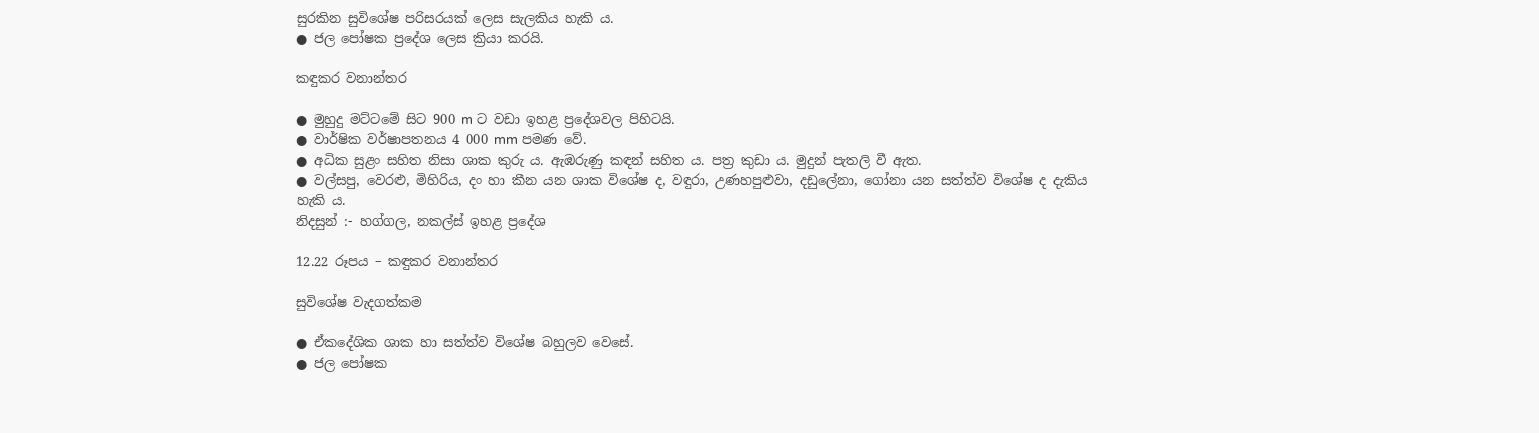සුරකින සුවිශේෂ පරිසරයක් ලෙස සැලකිය හැකි ය.
● ජල පෝෂක ප්‍රදේශ ලෙස ක්‍රියා කරයි.

කඳුකර වනාන්තර

● මුහුදු මට්ටමේ සිට 900 m ට වඩා ඉහළ ප්‍රදේශවල පිහිටයි.
● වාර්ෂික වර්ෂාපතනය 4 000 mm පමණ වේ.
● අධික සුළං සහිත නිසා ශාක කුරු ය. ඇඹරුණු කඳන් සහිත ය. පත්‍ර කුඩා ය. මුදුන් පැතලි වී ඇත.
● වල්සපු, වෙරළු, මිහිරිය, දං හා කීන යන ශාක විශේෂ ද, වඳුරා, උණහපුළුවා, දඩුලේනා, ගෝනා යන සත්ත්ව විශේෂ ද දැකිය හැකි ය.
නිදසුන් :- හග්ගල, නකල්ස් ඉහළ ප්‍රදේශ

12.22 රූපය – කඳුකර වනාන්තර

සුවිශේෂ වැදගත්කම

● ඒකදේශික ශාක හා සත්ත්ව විශේෂ බහුලව වෙසේ.
● ජල පෝෂක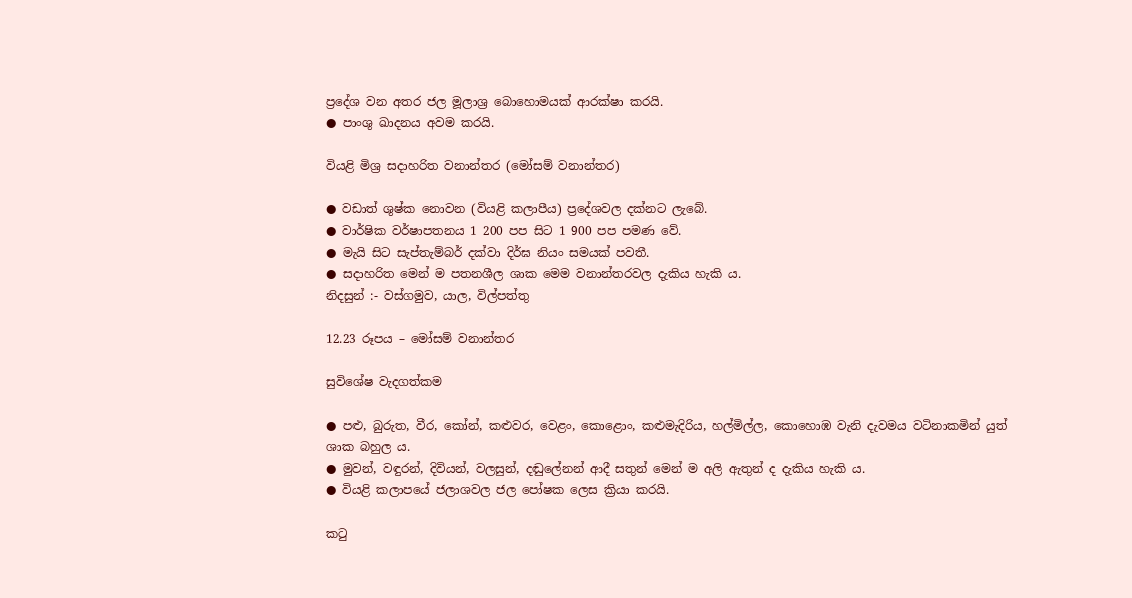ප්‍රදේශ වන අතර ජල මූලාශ්‍ර බොහොමයක් ආරක්ෂා කරයි.
● පාංශු ඛාදනය අවම කරයි.

වියළි මිශ්‍ර සදාහරිත වනාන්තර (මෝසම් වනාන්තර)

● වඩාත් ශුෂ්ක නොවන (වියළි කලාපීය) ප්‍රදේශවල දක්නට ලැබේ.
● වාර්ෂික වර්ෂාපතනය 1 200 පප සිට 1 900 පප පමණ වේ.
● මැයි සිට සැප්තැම්බර් දක්වා දිර්ඝ නියං සමයක් පවතී.
● සදාහරිත මෙන් ම පතනශීල ශාක මෙම වනාන්තරවල දැකිය හැකි ය.
නිදසුන් :- වස්ගමුව, යාල, විල්පත්තු

12.23 රූපය – මෝසම් වනාන්තර

සුවිශේෂ වැදගත්කම

● පළු, බුරුත, වීර, කෝන්, කළුවර, වෙළං, කොළොං, කළුමැදිරිය, හල්මිල්ල, කොහොඹ වැනි දැවමය වටිනාකමින් යුත් ශාක බහුල ය.
● මුවන්, වඳුරන්, දිවියන්, වලසුන්, දඬුලේනන් ආදී සතුන් මෙන් ම අලි ඇතුන් ද දැකිය හැකි ය.
● වියළි කලාපයේ ජලාශවල ජල පෝෂක ලෙස ක්‍රියා කරයි.

කටු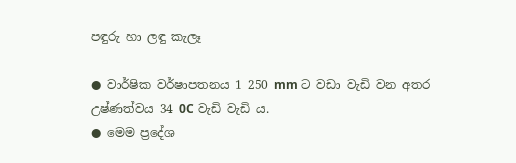පඳුරු හා ලඳු කැලෑ

● වාර්ෂික වර්ෂාපතනය 1 250 mm ට වඩා වැඩි වන අතර උෂ්ණත්වය 34 0C වැඩි වැඩි ය.
● මෙම ප්‍රදේශ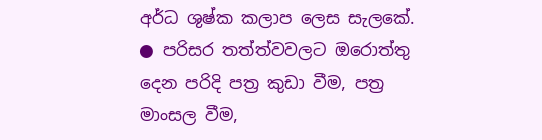අර්ධ ශුෂ්ක කලාප ලෙස සැලකේ.
● පරිසර තත්ත්වවලට ඔරොත්තු දෙන පරිදි පත්‍ර කුඩා වීම, පත්‍ර මාංසල වීම,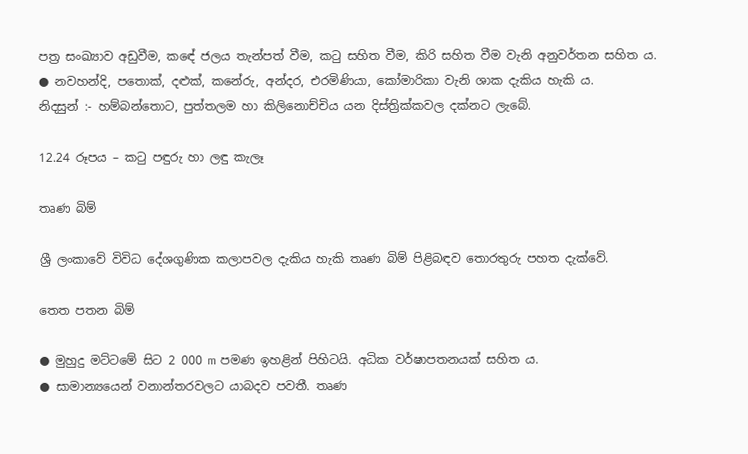පත්‍ර සංඛ්‍යාව අඩුවීම, කඳේ ජලය තැන්පත් වීම, කටු සහිත වීම, කිරි සහිත වීම වැනි අනුවර්තන සහිත ය.
● නවහන්දි, පතොක්, දළුක්, කනේරු, අන්දර, එරමිණියා, කෝමාරිකා වැනි ශාක දැකිය හැකි ය.
නිදසුන් :- හම්බන්තොට, පුත්තලම හා කිලිනොච්චිය යන දිස්ත්‍රික්කවල දක්නට ලැබේ.

12.24 රූපය – කටු පඳුරු හා ලඳු කැලෑ

තෘණ බිම්

ශ්‍රී ලංකාවේ විවිධ දේශගුණික කලාපවල දැකිය හැකි තෘණ බිම් පිළිබඳව තොරතුරු පහත දැක්වේ.

තෙත පතන බිම්

● මුහුදු මට්ටමේ සිට 2 000 m පමණ ඉහළින් පිහිටයි. අධික වර්ෂාපතනයක් සහිත ය.
● සාමාන්‍යයෙන් වනාන්තරවලට යාබදව පවතී. තෘණ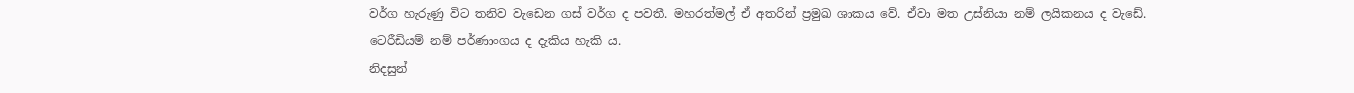වර්ග හැරුණු විට තනිව වැඩෙන ගස් වර්ග ද පවතී. මහරත්මල් ඒ අතරින් ප්‍රමුඛ ශාකය වේ. ඒවා මත උස්නියා නම් ලයිකනය ද වැඩේ. ටෙරීඩියම් නම් පර්ණාංගය ද දැකිය හැකි ය.
නිදසුන්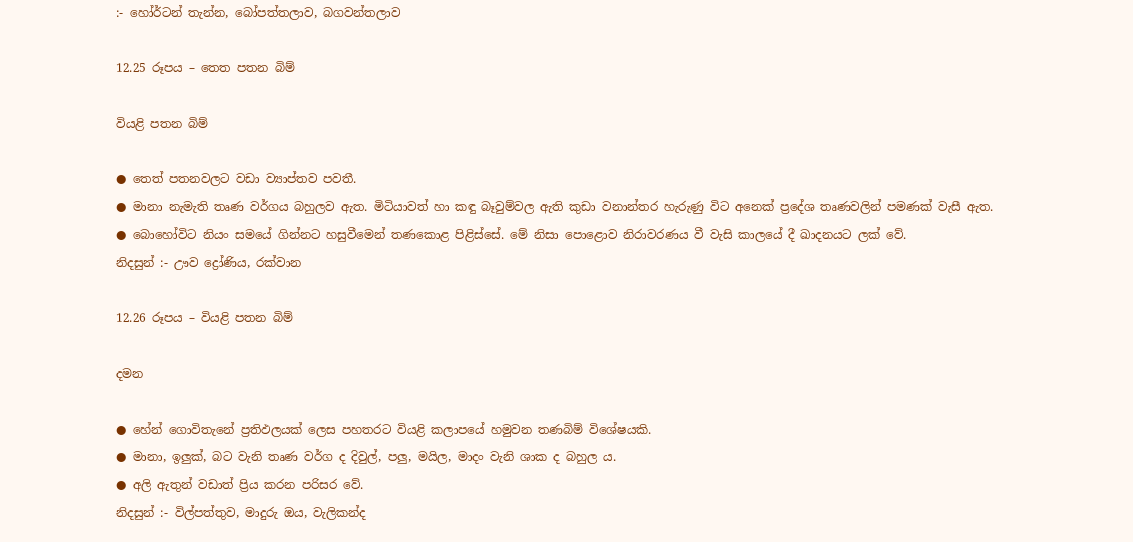:- හෝර්ටන් තැන්න, බෝපත්තලාව, බගවන්තලාව

12.25 රූපය – තෙත පතන බිම්

වියළි පතන බිම්

● තෙත් පතනවලට වඩා ව්‍යාප්තව පවතී.
● මානා නැමැති තෘණ වර්ගය බහුලව ඇත. මිටියාවත් හා කඳු බෑවුම්වල ඇති කුඩා වනාන්තර හැරුණු විට අනෙක් ප්‍රදේශ තෘණවලින් පමණක් වැසී ඇත.
● බොහෝවිට නියං සමයේ ගින්නට හසුවීමෙන් තණකොළ පිළිස්සේ. මේ නිසා පොළොව නිරාවරණය වී වැසි කාලයේ දී ඛාදනයට ලක් වේ.
නිදසුන් :- ඌව ද්‍රෝණිය, රක්වාන

12.26 රූපය – වියළි පතන බිම්

දමන

● හේන් ගොවිතැනේ ප්‍රතිඵලයක් ලෙස පහතරට වියළි කලාපයේ හමුවන තණබිම් විශේෂයකි.
● මානා, ඉලුක්, බට වැනි තෘණ වර්ග ද දිවුල්, පලු, මයිල, මාදං වැනි ශාක ද බහුල ය.
● අලි ඇතුන් වඩාත් ප්‍රිය කරන පරිසර වේ.
නිදසුන් :- විල්පත්තුව, මාදුරු ඔය, වැලිකන්ද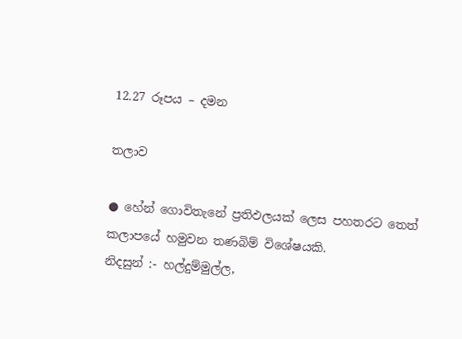12.27 රූපය – දමන

තලාව

● හේන් ගොවිතැනේ ප්‍රතිඵලයක් ලෙස පහතරට තෙත් කලාපයේ හමුවන තණබිම් විශේෂයකි.
නිදසුන් :- හල්දුම්මුල්ල,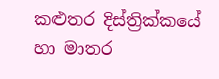කළුතර දිස්ත්‍රික්කයේ හා මාතර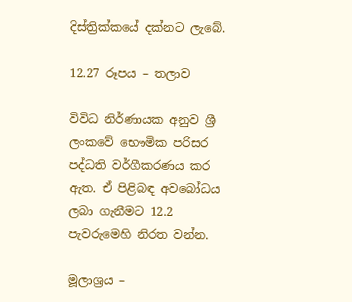දිස්ත්‍රික්කයේ දක්නට ලැබේ.

12.27 රූපය – තලාව

විවිධ නිර්ණායක අනුව ශ්‍රී ලංකවේ භෞමික පරිසර පද්ධති වර්ගීකරණය කර ඇත. ඒ පිළිබඳ අවබෝධය ලබා ගැනීමට 12.2 පැවරුමෙහි නිරත වන්න.

මූලාශ්‍රය –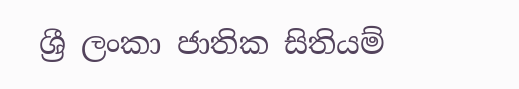ශ්‍රී ලංකා ජාතික සිතියම්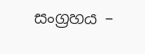සංග්‍රහය –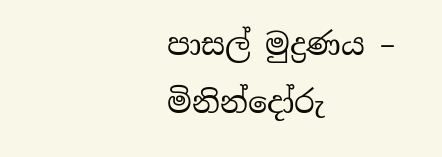පාසල් මුද්‍රණය – මිනින්දෝරු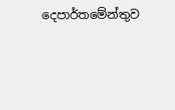දෙපාර්තමේන්තුව